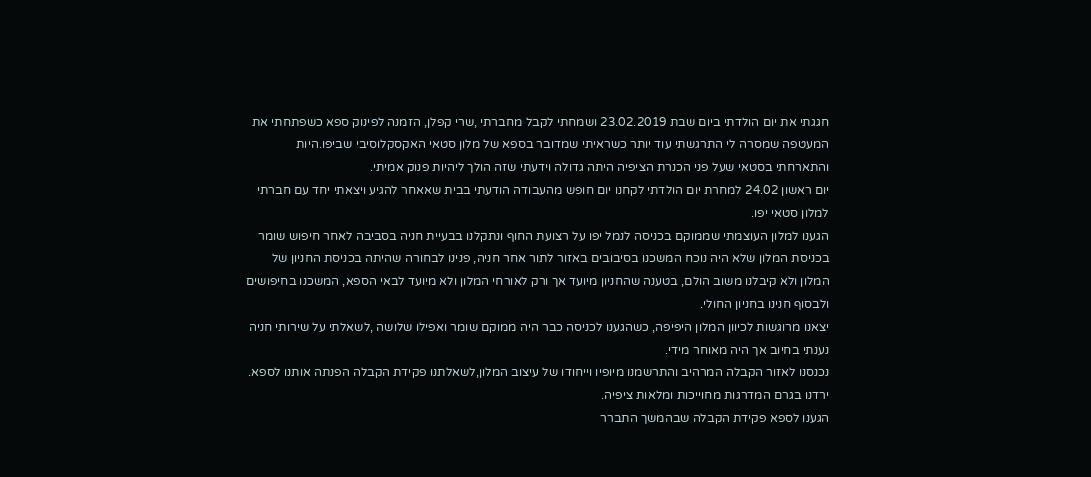חגגתי את יום הולדתי ביום שבת 23.02.2019 ושמחתי לקבל מחברתי ,שרי קפלן, הזמנה לפינוק ספא כשפתחתי את המעטפה שמסרה לי התרגשתי עוד יותר כשראיתי שמדובר בספא של מלון סטאי האקסקלוסיבי שביפו.היות והתארחתי בסטאי שעל פני הכנרת הציפיה היתה גדולה וידעתי שזה הולך ליהיות פנוק אמיתי.
יום ראשון 24.02 למחרת יום הולדתי לקחנו יום חופש מהעבודה הודעתי בבית שאאחר להגיע ויצאתי יחד עם חברתי למלון סטאי יפו.
הגענו למלון העוצמתי שממוקם בכניסה לנמל יפו על רצועת החוף ונתקלנו בבעיית חניה בסביבה לאחר חיפוש שומר בכניסת המלון שלא היה נוכח המשכנו בסיבובים באזור לתור אחר חניה, פנינו לבחורה שהיתה בכניסת החניון של המלון ולא קיבלנו משוב הולם, בטענה שהחניון מיועד אך ורק לאורחי המלון ולא מיועד לבאי הספא, המשכנו בחיפושים ולבסוף חנינו בחניון החולי.
יצאנו מרוגשות לכיוון המלון היפיפה, כשהגענו לכניסה כבר היה ממוקם שומר ואפילו שלושה ,לשאלתי על שירותי חניה נענתי בחיוב אך היה מאוחר מידי.
נכנסנו לאזור הקבלה המרהיב והתרשמנו מיופיו וייחודו של עיצוב המלון,לשאלתנו פקידת הקבלה הפנתה אותנו לספא.
ירדנו בגרם המדרגות מחוייכות ומלאות ציפיה.
הגענו לספא פקידת הקבלה שבהמשך התברר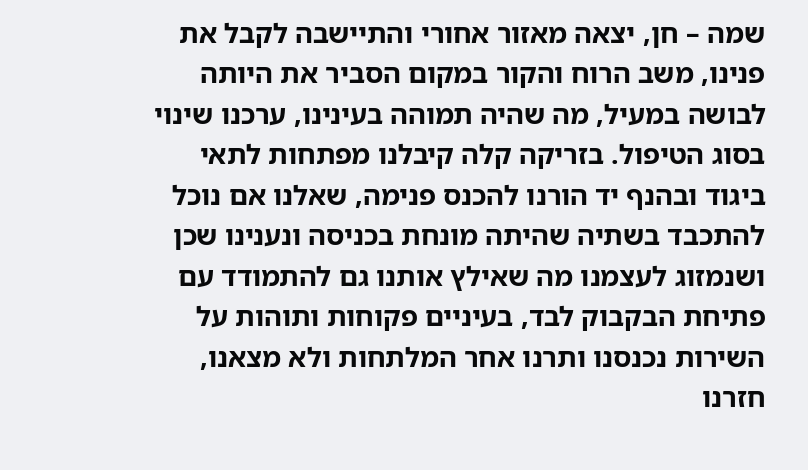שמה – חן, יצאה מאזור אחורי והתיישבה לקבל את פנינו, משב הרוח והקור במקום הסביר את היותה לבושה במעיל, מה שהיה תמוהה בעינינו, ערכנו שינוי בסוג הטיפול. בזריקה קלה קיבלנו מפתחות לתאי ביגוד ובהנף יד הורנו להכנס פנימה, שאלנו אם נוכל להתכבד בשתיה שהיתה מונחת בכניסה ונענינו שכן ושנמזוג לעצמנו מה שאילץ אותנו גם להתמודד עם פתיחת הבקבוק לבד, בעיניים פקוחות ותוהות על השירות נכנסנו ותרנו אחר המלתחות ולא מצאנו, חזרנו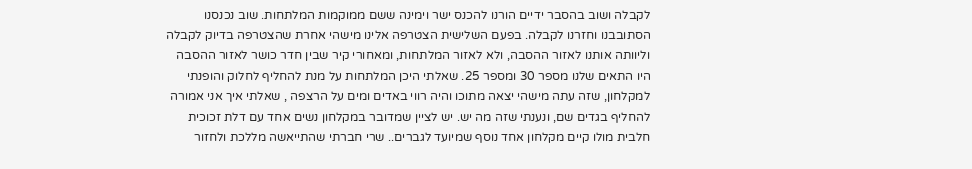לקבלה ושוב בהסבר ידיים הורנו להכנס ישר וימינה ששם ממוקמות המלתחות. שוב נכנסנו הסתובבנו וחזרנו לקבלה. בפעם השלישית הצטרפה אלינו מישהי אחרת שהצטרפה בדיוק לקבלה וליוותה אותנו לאזור ההסבה, ולא לאזור המלתחות, ומאחורי קיר שבין חדר כושר לאזור ההסבה היו התאים שלנו מספר 30 ומספר 25. שאלתי היכן המלתחות על מנת להחליף לחלוק והופנתי למקלחון, שזה עתה מישהי יצאה מתוכו והיה רווי באדים ומים על הרצפה , שאלתי איך אני אמורה להחליף בגדים שם, ונענתי שזה מה יש. יש לציין שמדובר במקלחון נשים אחד עם דלת זכוכית חלבית מולו קיים מקלחון אחד נוסף שמיועד לגברים.. שרי חברתי שהתייאשה מללכת ולחזור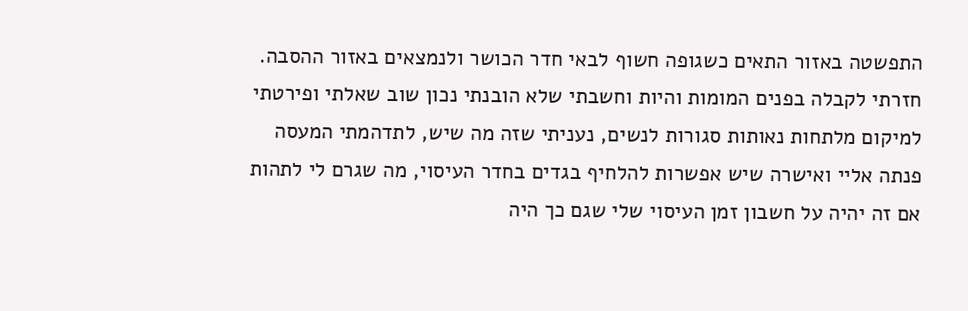התפשטה באזור התאים כשגופה חשוף לבאי חדר הכושר ולנמצאים באזור ההסבה.
חזרתי לקבלה בפנים המומות והיות וחשבתי שלא הובנתי נכון שוב שאלתי ופירטתי למיקום מלתחות נאותות סגורות לנשים, נעניתי שזה מה שיש, לתדהמתי המעסה פנתה אליי ואישרה שיש אפשרות להלחיף בגדים בחדר העיסוי, מה שגרם לי לתהות אם זה יהיה על חשבון זמן העיסוי שלי שגם כך היה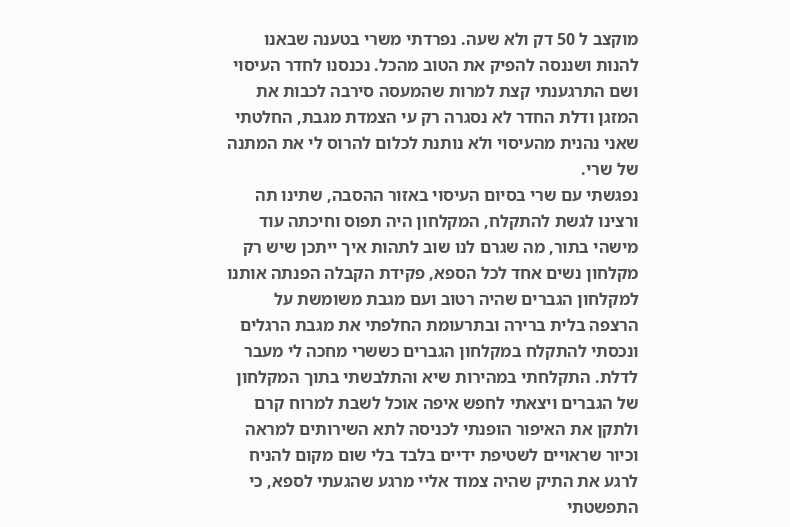מוקצב ל 50 דק ולא שעה. נפרדתי משרי בטענה שבאנו להנות ושננסה להפיק את הטוב מהכל. נכנסנו לחדר העיסוי ושם התרגענתי קצת למרות שהמעסה סירבה לכבות את המזגן ודלת החדר לא נסגרה רק עי הצמדת מגבת, החלטתי שאני נהנית מהעיסוי ולא נותנת לכלום להרוס לי את המתנה של שרי.
נפגשתי עם שרי בסיום העיסוי באזור ההסבה, שתינו תה ורצינו לגשת להתקלח, המקלחון היה תפוס וחיכתה עוד מישהי בתור, מה שגרם לנו שוב לתהות איך ייתכן שיש רק מקלחון נשים אחד לכל הספא, פקידת הקבלה הפנתה אותנו למקלחון הגברים שהיה רטוב ועם מגבת משומשת על הרצפה בלית ברירה ובתרעומת החלפתי את מגבת הרגלים ונכסתי להתקלח במקלחון הגברים כששרי מחכה לי מעבר לדלת. התקלחתי במהירות שיא והתלבשתי בתוך המקלחון של הגברים ויצאתי לחפש איפה אוכל לשבת למרוח קרם ולתקן את האיפור הופנתי לכניסה לתא השירותים למראה וכיור שראויים לשטיפת ידיים בלבד בלי שום מקום להניח לרגע את התיק שהיה צמוד אליי מרגע שהגעתי לספא, כי התפשטתי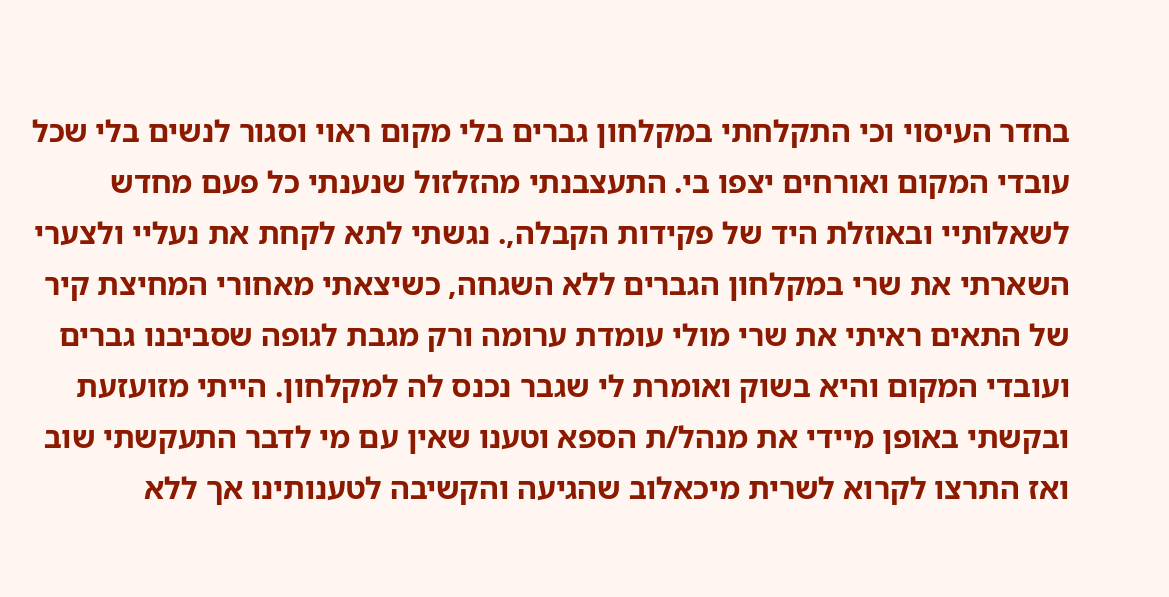בחדר העיסוי וכי התקלחתי במקלחון גברים בלי מקום ראוי וסגור לנשים בלי שכל עובדי המקום ואורחים יצפו בי. התעצבנתי מהזלזול שנענתי כל פעם מחדש לשאלותיי ובאוזלת היד של פקידות הקבלה,. נגשתי לתא לקחת את נעליי ולצערי השארתי את שרי במקלחון הגברים ללא השגחה, כשיצאתי מאחורי המחיצת קיר של התאים ראיתי את שרי מולי עומדת ערומה ורק מגבת לגופה שסביבנו גברים ועובדי המקום והיא בשוק ואומרת לי שגבר נכנס לה למקלחון. הייתי מזועזעת ובקשתי באופן מיידי את מנהל/ת הספא וטענו שאין עם מי לדבר התעקשתי שוב ואז התרצו לקרוא לשרית מיכאלוב שהגיעה והקשיבה לטענותינו אך ללא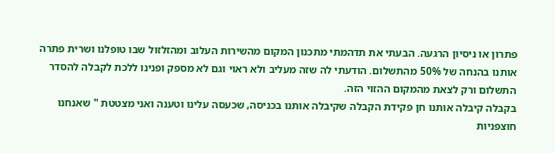פתרון או ניסיון הרגעה. הבעתי את תדהמתי מתכנון המקום מהשירות העלוב ומהזלזול שבו טופלנו ושרית פתרה אותנו בהנחה של 50% מהתשלום. הודעתי לה שזה מעליב ולא ראוי וגם לא מספק ופנינו ללכת לקבלה להסדר התשלום ורק לצאת מהמקום ההזוי הזה.
בקבלה קיבלה אותנו חן פקידת הקבלה שקיבלה אותנו בכניסה, שכעסה עלינו וטענה ואני מצטטת " שאנחנו חוצפניות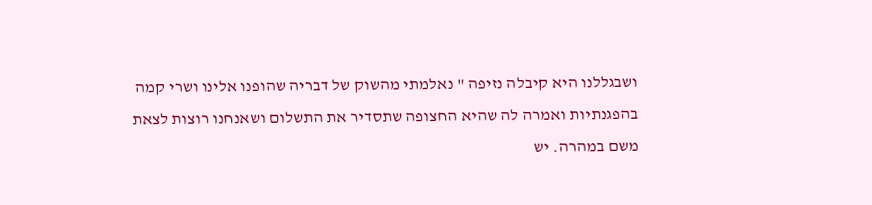ושבגללנו היא קיבלה נזיפה " נאלמתי מהשוק של דבריה שהופנו אלינו ושרי קמה בהפגנתיות ואמרה לה שהיא החצופה שתסדיר את התשלום ושאנחנו רוצות לצאת משם במהרה. יש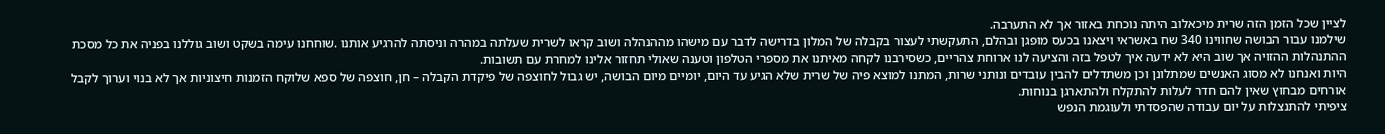לציין שכל הזמן הזה שרית מיכאלוב היתה נוכחת באזור אך לא התערבה.
שילמנו עבור הבושה שחווינו 340 שח באשראי ויצאנו בכעס מופגן ובהלם, התעקשתי לעצור בקבלה של המלון בדרישה לדבר עם מישהו מההנהלה ושוב קראו לשרית שעלתה במהרה וניסתה להרגיע אותנו .שוחחנו עימה בשקט ושוב גוללנו בפניה את כל מסכת ההתנהלות ההזויה אך שוב היא לא ידעה איך לטפל בזה והציעה לנו ארוחת צהריים, כשסירבנו לקחה מאיתנו את מספרי הטלפון וטענה שאולי תחזור אלינו למחרת עם תשובות.
היות ואנחנו לא מסוג האנשים שמתלונן וכן משתדלים להבין עובדים ונותני שרות, המתנו למוצא פיה של שרית שלא הגיע עד היום, יומיים מיום הבושה, יש גבול לחוצפה של פיקדת הקבלה – חן, חוצפה של ספא שלוקח הזמנות חיצוניות אך לא בנוי וערוך לקבל אורחים מבחוץ שאין להם חדר לעלות להתקלח ולהתארגן בנוחות.
ציפיתי להתנצלות על יום עבודה שהפסדתי ולעוגמת הנפש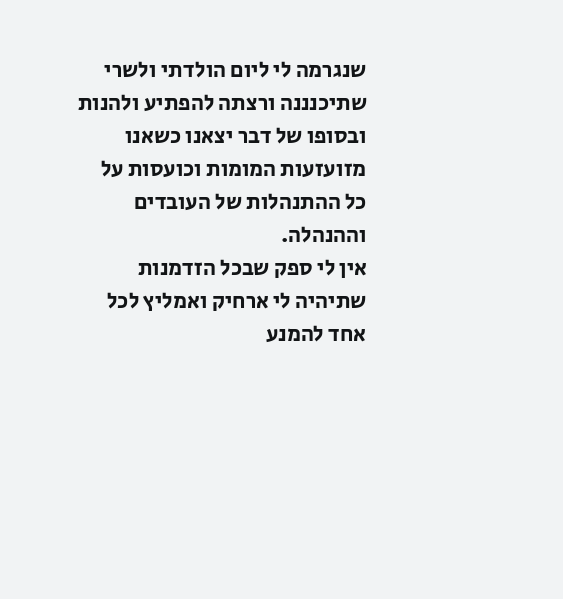שנגרמה לי ליום הולדתי ולשרי שתיכנננה ורצתה להפתיע ולהנות ובסופו של דבר יצאנו כשאנו מזועזעות המומות וכועסות על כל ההתנהלות של העובדים וההנהלה.
אין לי ספק שבכל הזדמנות שתיהיה לי ארחיק ואמליץ לכל אחד להמנע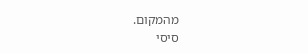מהמקום.
סיסי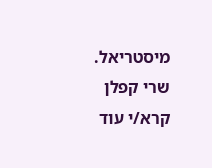מיסטריאל.
שרי קפלן
קרא/י עוד